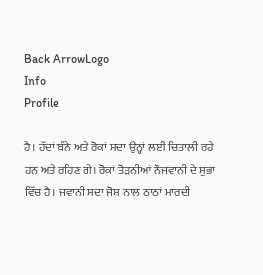Back ArrowLogo
Info
Profile

ਹੈ। ਹੱਦਾਂ ਬੰਨੇ ਅਤੇ ਰੋਕਾਂ ਸਦਾ ਉਨ੍ਹਾਂ ਲਈ ਚਿਤਾਲੀ ਰਹੇ ਹਨ ਅਤੇ ਰਹਿਣ ਗੇ। ਰੋਕਾਂ ਤੋੜਨੀਆਂ ਨੌਜਵਾਨੀ ਦੇ ਸੁਭਾ ਵਿੱਚ ਹੈ। ਜਵਾਨੀ ਸਦਾ ਜੋਸ਼ ਨਾਲ ਠਾਠਾਂ ਮਾਰਦੀ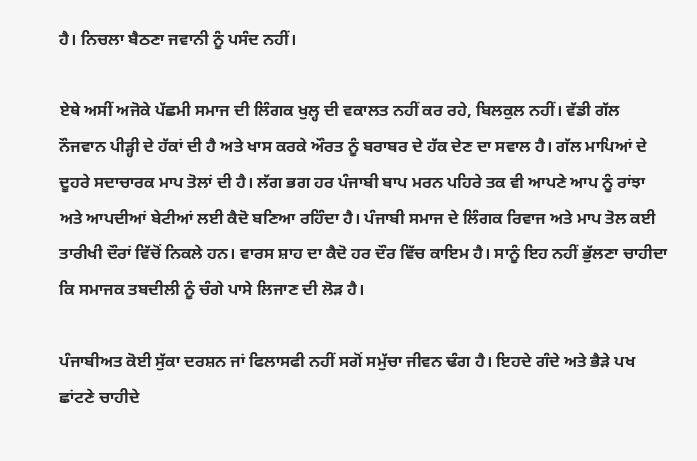ਹੈ। ਨਿਚਲਾ ਬੈਠਣਾ ਜਵਾਨੀ ਨੂੰ ਪਸੰਦ ਨਹੀਂ।

ਏਥੇ ਅਸੀਂ ਅਜੋਕੇ ਪੱਛਮੀ ਸਮਾਜ ਦੀ ਲਿੰਗਕ ਖੁਲ੍ਹ ਦੀ ਵਕਾਲਤ ਨਹੀਂ ਕਰ ਰਹੇ, ਬਿਲਕੁਲ ਨਹੀਂ। ਵੱਡੀ ਗੱਲ ਨੌਜਵਾਨ ਪੀੜ੍ਹੀ ਦੇ ਹੱਕਾਂ ਦੀ ਹੈ ਅਤੇ ਖਾਸ ਕਰਕੇ ਔਰਤ ਨੂੰ ਬਰਾਬਰ ਦੇ ਹੱਕ ਦੇਣ ਦਾ ਸਵਾਲ ਹੈ। ਗੱਲ ਮਾਪਿਆਂ ਦੇ ਦੂਹਰੇ ਸਦਾਚਾਰਕ ਮਾਪ ਤੋਲਾਂ ਦੀ ਹੈ। ਲੱਗ ਭਗ ਹਰ ਪੰਜਾਬੀ ਬਾਪ ਮਰਨ ਪਹਿਰੇ ਤਕ ਵੀ ਆਪਣੇ ਆਪ ਨੂੰ ਰਾਂਝਾ ਅਤੇ ਆਪਦੀਆਂ ਬੇਟੀਆਂ ਲਈ ਕੈਦੋ ਬਣਿਆ ਰਹਿੰਦਾ ਹੈ। ਪੰਜਾਬੀ ਸਮਾਜ ਦੇ ਲਿੰਗਕ ਰਿਵਾਜ ਅਤੇ ਮਾਪ ਤੋਲ ਕਈ ਤਾਰੀਖੀ ਦੌਰਾਂ ਵਿੱਚੋਂ ਨਿਕਲੇ ਹਨ। ਵਾਰਸ ਸ਼ਾਹ ਦਾ ਕੈਦੋ ਹਰ ਦੌਰ ਵਿੱਚ ਕਾਇਮ ਹੈ। ਸਾਨੂੰ ਇਹ ਨਹੀਂ ਭੁੱਲਣਾ ਚਾਹੀਦਾ ਕਿ ਸਮਾਜਕ ਤਬਦੀਲੀ ਨੂੰ ਚੰਗੇ ਪਾਸੇ ਲਿਜਾਣ ਦੀ ਲੋੜ ਹੈ।

ਪੰਜਾਬੀਅਤ ਕੋਈ ਸੁੱਕਾ ਦਰਸ਼ਨ ਜਾਂ ਫਿਲਾਸਫੀ ਨਹੀਂ ਸਗੋਂ ਸਮੁੱਚਾ ਜੀਵਨ ਢੰਗ ਹੈ। ਇਹਦੇ ਗੰਦੇ ਅਤੇ ਭੈੜੇ ਪਖ ਛਾਂਟਣੇ ਚਾਹੀਦੇ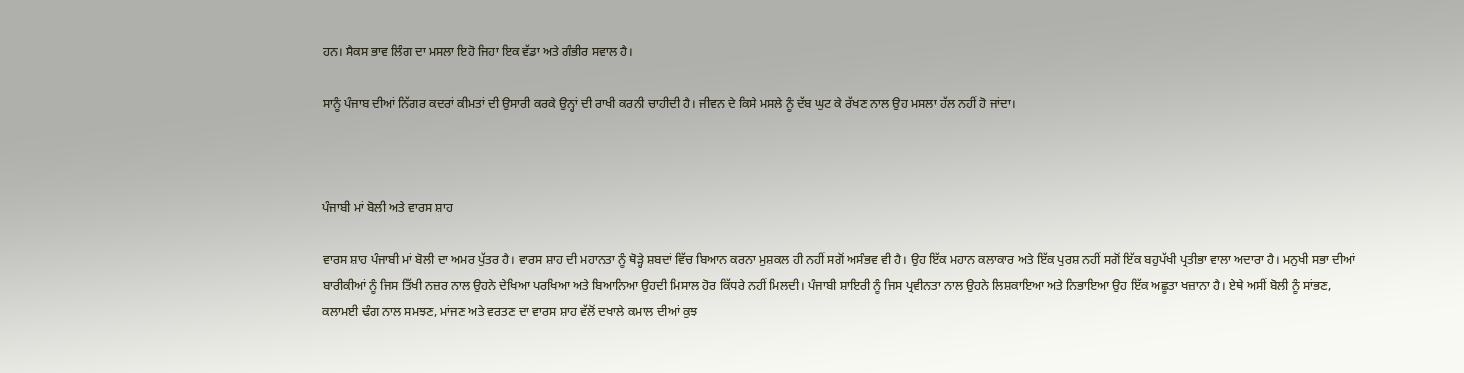ਹਨ। ਸੈਕਸ ਭਾਵ ਲਿੰਗ ਦਾ ਮਸਲਾ ਇਹੋ ਜਿਹਾ ਇਕ ਵੱਡਾ ਅਤੇ ਗੰਭੀਰ ਸਵਾਲ ਹੈ।

ਸਾਨੂੰ ਪੰਜਾਬ ਦੀਆਂ ਨਿੱਗਰ ਕਦਰਾਂ ਕੀਮਤਾਂ ਦੀ ਉਸਾਰੀ ਕਰਕੇ ਉਨ੍ਹਾਂ ਦੀ ਰਾਖੀ ਕਰਨੀ ਚਾਹੀਦੀ ਹੈ। ਜੀਵਨ ਦੇ ਕਿਸੇ ਮਸਲੇ ਨੂੰ ਦੱਬ ਘੁਟ ਕੇ ਰੱਖਣ ਨਾਲ ਉਹ ਮਸਲਾ ਹੱਲ ਨਹੀਂ ਹੋ ਜਾਂਦਾ।



ਪੰਜਾਬੀ ਮਾਂ ਬੋਲੀ ਅਤੇ ਵਾਰਸ ਸ਼ਾਹ

ਵਾਰਸ ਸ਼ਾਹ ਪੰਜਾਬੀ ਮਾਂ ਬੋਲੀ ਦਾ ਅਮਰ ਪੁੱਤਰ ਹੈ। ਵਾਰਸ ਸ਼ਾਹ ਦੀ ਮਹਾਨਤਾ ਨੂੰ ਥੋੜ੍ਹੇ ਸ਼ਬਦਾਂ ਵਿੱਚ ਬਿਆਨ ਕਰਨਾ ਮੁਸ਼ਕਲ ਹੀ ਨਹੀਂ ਸਗੋਂ ਅਸੰਭਵ ਵੀ ਹੈ। ਉਹ ਇੱਕ ਮਹਾਨ ਕਲਾਕਾਰ ਅਤੇ ਇੱਕ ਪੁਰਸ਼ ਨਹੀਂ ਸਗੋਂ ਇੱਕ ਬਹੁਪੱਖੀ ਪ੍ਰਤੀਭਾ ਵਾਲਾ ਅਦਾਰਾ ਹੈ। ਮਨੁਖੀ ਸਭਾ ਦੀਆਂ ਬਾਰੀਕੀਆਂ ਨੂੰ ਜਿਸ ਤਿੱਖੀ ਨਜ਼ਰ ਨਾਲ ਉਹਨੇ ਦੇਖਿਆ ਪਰਖਿਆ ਅਤੇ ਬਿਆਨਿਆ ਉਹਦੀ ਮਿਸਾਲ ਹੋਰ ਕਿੱਧਰੇ ਨਹੀਂ ਮਿਲਦੀ। ਪੰਜਾਬੀ ਸ਼ਾਇਰੀ ਨੂੰ ਜਿਸ ਪ੍ਰਵੀਨਤਾ ਨਾਲ ਉਹਨੇ ਲਿਸ਼ਕਾਇਆ ਅਤੇ ਨਿਭਾਇਆ ਉਹ ਇੱਕ ਅਛੂਤਾ ਖਜ਼ਾਨਾ ਹੈ। ਏਥੇ ਅਸੀਂ ਬੋਲੀ ਨੂੰ ਸਾਂਭਣ, ਕਲਾਮਈ ਢੰਗ ਨਾਲ ਸਮਝਣ, ਮਾਂਜਣ ਅਤੇ ਵਰਤਣ ਦਾ ਵਾਰਸ ਸ਼ਾਹ ਵੱਲੋਂ ਦਖਾਲੇ ਕਮਾਲ ਦੀਆਂ ਕੁਝ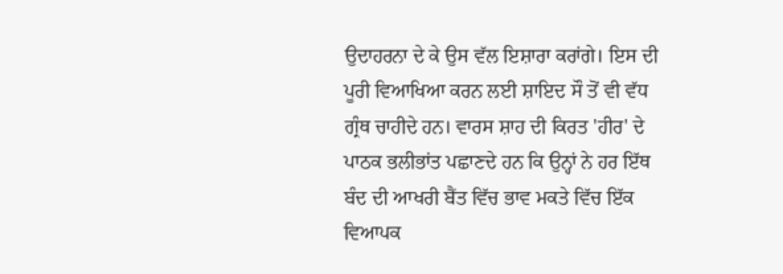ਉਦਾਹਰਨਾ ਦੇ ਕੇ ਉਸ ਵੱਲ ਇਸ਼ਾਰਾ ਕਰਾਂਗੇ। ਇਸ ਦੀ ਪੂਰੀ ਵਿਆਖਿਆ ਕਰਨ ਲਈ ਸ਼ਾਇਦ ਸੌ ਤੋਂ ਵੀ ਵੱਧ ਗ੍ਰੰਥ ਚਾਹੀਦੇ ਹਨ। ਵਾਰਸ ਸ਼ਾਹ ਦੀ ਕਿਰਤ 'ਹੀਰ' ਦੇ ਪਾਠਕ ਭਲੀਭਾਂਤ ਪਛਾਣਦੇ ਹਨ ਕਿ ਉਨ੍ਹਾਂ ਨੇ ਹਰ ਇੱਥ ਬੰਦ ਦੀ ਆਖਰੀ ਬੈਂਤ ਵਿੱਚ ਭਾਵ ਮਕਤੇ ਵਿੱਚ ਇੱਕ ਵਿਆਪਕ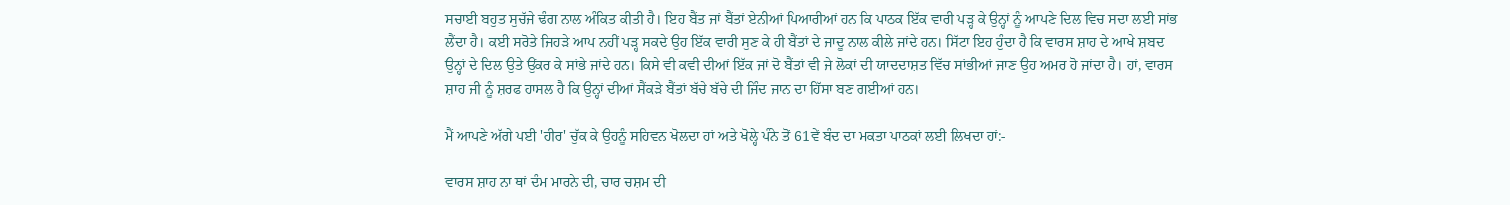ਸਚਾਈ ਬਹੁਤ ਸੁਚੱਜੇ ਢੰਗ ਨਾਲ ਅੰਕਿਤ ਕੀਤੀ ਹੈ। ਇਹ ਬੈਂਤ ਜਾਂ ਬੈਂਤਾਂ ਏਨੀਆਂ ਪਿਆਰੀਆਂ ਹਨ ਕਿ ਪਾਠਕ ਇੱਕ ਵਾਰੀ ਪੜ੍ਹ ਕੇ ਉਨ੍ਹਾਂ ਨੂੰ ਆਪਣੇ ਦਿਲ ਵਿਚ ਸਦਾ ਲਈ ਸਾਂਭ ਲੈਂਦਾ ਹੈ। ਕਈ ਸਰੋਤੇ ਜਿਹੜੇ ਆਪ ਨਹੀਂ ਪੜ੍ਹ ਸਕਦੇ ਉਹ ਇੱਕ ਵਾਰੀ ਸੁਣ ਕੇ ਹੀ ਬੈਂਤਾਂ ਦੇ ਜਾਦੂ ਨਾਲ ਕੀਲੇ ਜਾਂਦੇ ਹਨ। ਸਿੱਟਾ ਇਹ ਹੁੰਦਾ ਹੈ ਕਿ ਵਾਰਸ ਸ਼ਾਹ ਦੇ ਆਖੇ ਸ਼ਬਦ ਉਨ੍ਹਾਂ ਦੇ ਦਿਲ ਉਤੇ ਉਂਕਰ ਕੇ ਸਾਂਭੇ ਜਾਂਦੇ ਹਨ। ਕਿਸੇ ਵੀ ਕਵੀ ਦੀਆਂ ਇੱਕ ਜਾਂ ਦੋ ਬੈਂਤਾਂ ਵੀ ਜੇ ਲੋਕਾਂ ਦੀ ਯਾਦਦਾਸ਼ਤ ਵਿੱਚ ਸਾਂਭੀਆਂ ਜਾਣ ਉਹ ਅਮਰ ਹੋ ਜਾਂਦਾ ਹੈ। ਹਾਂ, ਵਾਰਸ ਸ਼ਾਹ ਜੀ ਨੂੰ ਸ਼ਰਫ ਹਾਸਲ ਹੈ ਕਿ ਉਨ੍ਹਾਂ ਦੀਆਂ ਸੈਂਕੜੇ ਬੈਂਤਾਂ ਬੱਚੇ ਬੱਚੇ ਦੀ ਜਿੰਦ ਜਾਨ ਦਾ ਹਿੱਸਾ ਬਣ ਗਈਆਂ ਹਨ।

ਮੈਂ ਆਪਣੇ ਅੱਗੇ ਪਈ 'ਹੀਰ' ਚੁੱਕ ਕੇ ਉਹਨੂੰ ਸਹਿਵਨ ਖੋਲਦਾ ਹਾਂ ਅਤੇ ਖੋਲ੍ਹੇ ਪੰਨੇ ਤੋਂ 61ਵੇਂ ਬੰਦ ਦਾ ਮਕਤਾ ਪਾਠਕਾਂ ਲਈ ਲਿਖਦਾ ਹਾਂ:-

ਵਾਰਸ ਸ਼ਾਹ ਨਾ ਥਾਂ ਦੰਮ ਮਾਰਨੇ ਦੀ, ਚਾਰ ਚਸ਼ਮ ਦੀ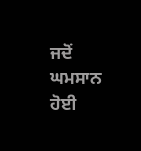ਜਦੋਂ ਘਮਸਾਨ ਹੋਈ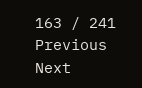163 / 241
Previous
Next